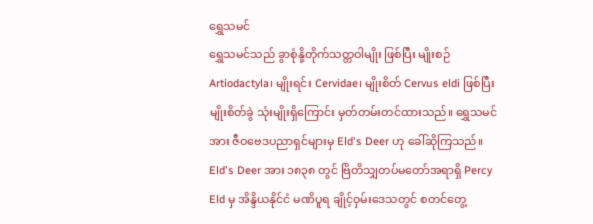ရွှေသမင်
ရွှေသမင်သည် ခွာစုံနို့တိုက်သတ္တဝါမျိုး ဖြစ်ပြီး မျိုးစဉ် Artiodactyla၊ မျိုးရင်း Cervidae၊ မျိုးစိတ် Cervus eldi ဖြစ်ပြီး မျိုးစိတ်ခွဲ သုံးမျိုးရှိကြောင်း မှတ်တမ်းတင်ထားသည်။ ရွှေသမင်အား ဇီဝဗေဒပညာရှင်များမှ Eld's Deer ဟု ခေါ်ဆိုကြသည်။ Eld's Deer အား ၁၈၃၈ တွင် ဗြိတိသျှတပ်မတော်အရာရှိ Percy Eld မှ အိန္ဒိယနိုင်ငံ မဏိပူရ ချိုင့်ဝှမ်းဒေသတွင် စတင်တွေ့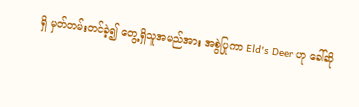ရှိ မှတ်တမ်းတင်ခဲ့၍ တွေ့ရှိသူအမည်အား အစွဲပြုကာ Eld's Deer ဟု ခေါ်ဆို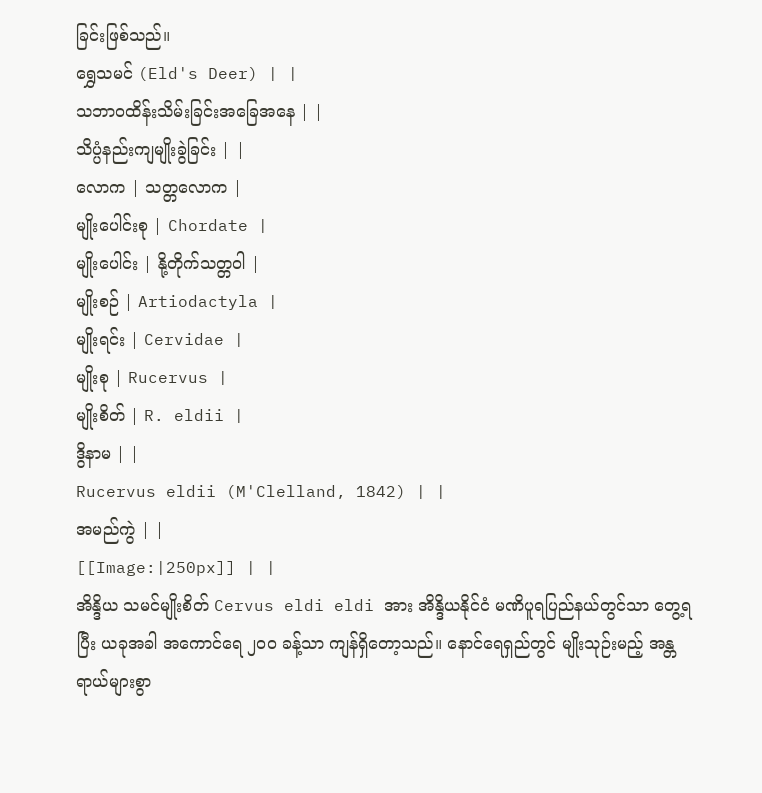ခြင်းဖြစ်သည်။
ရွှေသမင် (Eld's Deer) | |
သဘာဝထိန်းသိမ်းခြင်းအခြေအနေ | |
သိပ္ပံနည်းကျမျိုးခွဲခြင်း | |
လောက | သတ္တလောက |
မျိုးပေါင်းစု | Chordate |
မျိုးပေါင်း | နို့တိုက်သတ္တဝါ |
မျိုးစဉ် | Artiodactyla |
မျိုးရင်း | Cervidae |
မျိုးစု | Rucervus |
မျိုးစိတ် | R. eldii |
ဒွိနာမ | |
Rucervus eldii (M'Clelland, 1842) | |
အမည်ကွဲ | |
[[Image:|250px]] | |
အိန္ဒိယ သမင်မျိုးစိတ် Cervus eldi eldi အား အိန္ဒိယနိုင်ငံ မဏိပူရပြည်နယ်တွင်သာ တွေ့ရပြီး ယခုအခါ အကောင်ရေ ၂၀၀ ခန့်သာ ကျန်ရှိတော့သည်။ နောင်ရေရှည်တွင် မျိုးသုဉ်းမည့် အန္တရာယ်များစွာ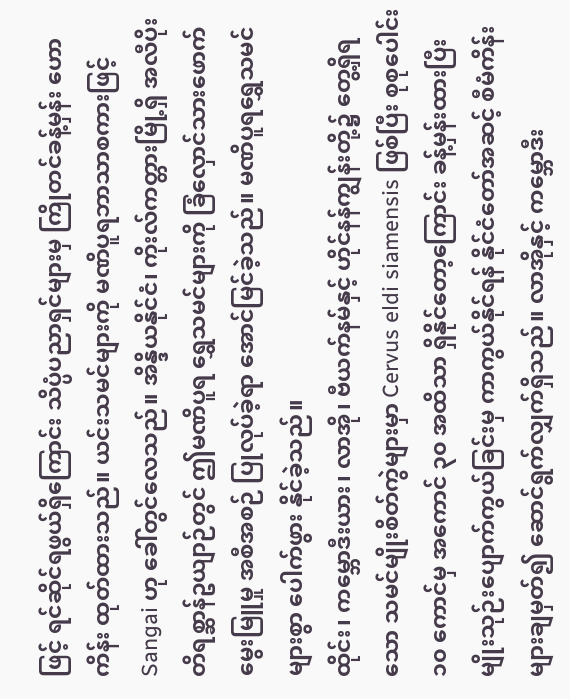ဖြင့် ရင်ဆိုင်ရဖွယ်ရှိကြောင်း သိပ္ပံပညာရှင်များမှ ကြိုတင်ခန့်မှန်း ဟောကိန်း ထုတ်ထားသည်။ ယင်းသမင်များကို မဏိပူရဘာသာစကားဖြင့် Sangai ဟု ခေါ်တွင်လေသည်။ အိန္ဒိယနိုင်ငံ၊ ကိုးလ်ကတ္တားမြို့ရှိ အလီပိုးတိရစ္ဆာန်ဥယျာဉ်တွင် ဤမဏိပူရ ရွှေသမင်များကို ခြံလှောင်သားဖောက်မွေးမြူမှု အစီအစဉ် ပြုလုပ်ခဲ့ရာ အောင်မြင်ခဲ့သည်။ မဏိပူရရွှေသမင်များစွာ ပေါက်ဖွား နိုင်ခဲ့သည်။
ထိုင်း၊ ကမ္ဘောဒီးယား၊ လာအို၊ ဗီယက်နမ်နှင့် ဟိုင်နန်ကျွန်းတို့၌ တွေ့ရှိရသော သမင်မျိုးစိတ်ကွဲများမှာ Cervus eldi siamensis ဖြစ်ပြီး စုစုပေါင်း ၁၀ ကောင်မှ အကောင် ၃၀ အထိသာ ရှိနိုင်တော့ကြောင်း ခန့်မှန်းထားပြီး မျိုးသုဉ်းပျောက်ကွယ်ခြင်းမှ ကာကွယ်နိုင်ရန် နိုင်ငံတော်အဆင့် စီမံကိန်းများချမှတ်၍ ဆောင်ရွက်လျှက်ရှိသည်။ လာအိုနှင့် ကမ္ဘောဒီး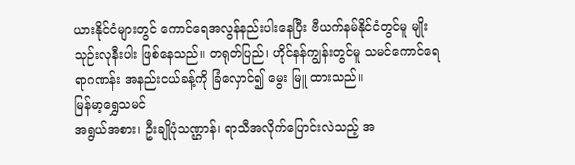ယားနိုင်ငံများတွင် ကောင်ရေအလွန်နည်းပါးနေပြီး ဗီယက်နမ်နိုင်ငံတွင်မူ မျိုးသုဉ်းလုနီးပါး ဖြစ်နေသည်။ တရုတ်ပြည်၊ ဟိုင်နန်ကျွန်းတွင်မူ သမင်ကောင်ရေ ရာဂဏန်း အနည်းငယ်ခန့်ကို ခြံလှောင်၍ မွေး မြူ ထားသည်။
မြန်မာ့ရွှေသမင်
အရွယ်အစား၊ ဦးချိုပုံသဏ္ဌာန်၊ ရာသီအလိုက်ပြောင်းလဲသည့် အ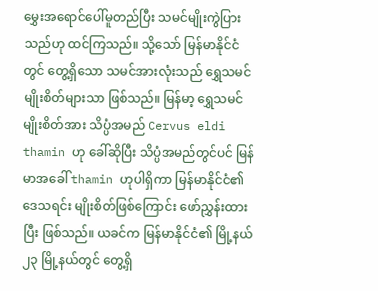မွှေးအရောင်ပေါ်မူတည်ပြီး သမင်မျိုးကွဲပြားသည်ဟု ထင်ကြသည်။ သို့သော် မြန်မာနိုင်ငံတွင် တွေ့ရှိသော သမင်အားလုံးသည် ရွှေသမင် မျိုးစိတ်များသာ ဖြစ်သည်။ မြန်မာ့ ရွှေသမင်မျိုးစိတ်အား သိပ္ပံအမည် Cervus eldi thamin ဟု ခေါ်ဆိုပြီး သိပ္ပံအမည်တွင်ပင် မြန်မာအခေါ် thamin ဟုပါရှိကာ မြန်မာနိုင်ငံ၏ ဒေသရင်း မျိုးစိတ်ဖြစ်ကြောင်း ဖော်ညွှန်းထားပြီး ဖြစ်သည်။ ယခင်က မြန်မာနိုင်ငံ၏ မြို့နယ် ၂၃ မြို့နယ်တွင် တွေ့ရှိ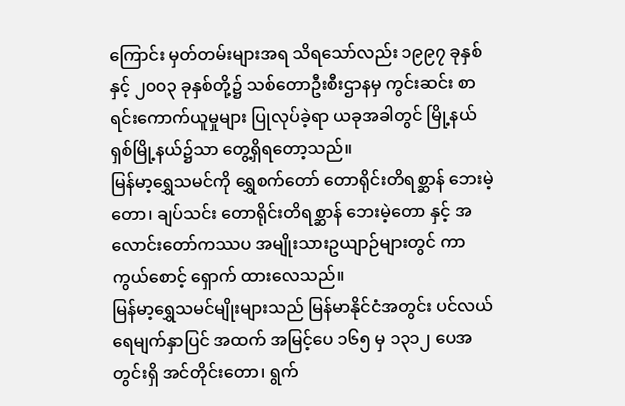ကြောင်း မှတ်တမ်းများအရ သိရသော်လည်း ၁၉၉၇ ခုနှစ်နှင့် ၂၀၀၃ ခုနှစ်တို့၌ သစ်တောဦးစီးဌာနမှ ကွင်းဆင်း စာရင်းကောက်ယူမှုများ ပြုလုပ်ခဲ့ရာ ယခုအခါတွင် မြို့နယ်ရှစ်မြို့နယ်၌သာ တွေ့ရှိရတော့သည်။
မြန်မာ့ရွှေသမင်ကို ရွှေစက်တော် တောရိုင်းတိရစ္ဆာန် ဘေးမဲ့တော၊ ချပ်သင်း တောရိုင်းတိရစ္ဆာန် ဘေးမဲ့တော နှင့် အလောင်းတော်ကဿပ အမျိုးသားဥယျာဉ်များတွင် ကာကွယ်စောင့် ရှောက် ထားလေသည်။
မြန်မာ့ရွှေသမင်မျိုးများသည် မြန်မာနိုင်ငံအတွင်း ပင်လယ်ရေမျက်နှာပြင် အထက် အမြင့်ပေ ၁၆၅ မှ ၁၃၁၂ ပေအတွင်းရှိ အင်တိုင်းတော၊ ရွက်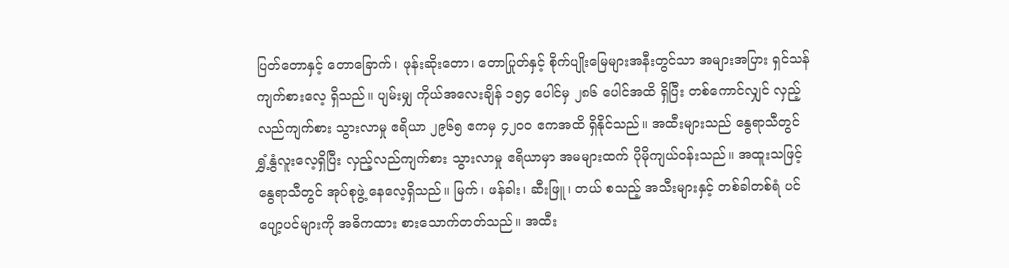ပြတ်တောနှင့် တောခြောက်၊ ဖုန်းဆိုးတော၊ တောပြုတ်နှင့် စိုက်ပျိုးမြေများအနီးတွင်သာ အများအပြား ရှင်သန်ကျက်စားလေ့ ရှိသည်။ ပျမ်းမျှ ကိုယ်အလေးချိန် ၁၅၄ ပေါင်မှ ၂၈၆ ပေါင်အထိ ရှိပြီး တစ်ကောင်လျှင် လှည့်လည်ကျက်စား သွားလာမှု ဧရိယာ ၂၉၆၅ ဧကမှ ၄၂၀၀ ဧကအထိ ရှိနိုင်သည်။ အထီးများသည် နွေရာသီတွင် ရွှံ့နွံလူးလေ့ရှိပြီး လှည့်လည်ကျက်စား သွားလာမှု ဧရိယာမှာ အမများထက် ပိုမိုကျယ်ဝန်းသည်။ အထူးသဖြင့် နွေရာသီတွင် အုပ်စုဖွဲ့ နေလေ့ရှိသည်။ မြက်၊ ဖန်ခါး၊ ဆီးဖြူ၊ တယ် စသည့် အသီးများနှင့် တစ်ခါတစ်ရံ ပင်ပျော့ပင်များကို အဓိကထား စားသောက်တတ်သည်။ အထီး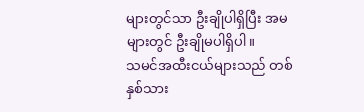များတွင်သာ ဦးချိုပါရှိပြီး အမများတွင် ဦးချိုမပါရှိပါ။
သမင်အထီးငယ်များသည် တစ်နှစ်သား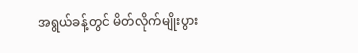အရွယ်ခန့်တွင် မိတ်လိုက်မျိုးပွား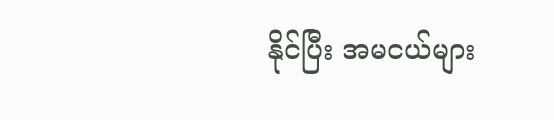နိုင်ပြီး အမငယ်များ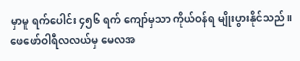မှာမူ ရက်ပေါင်း ၄၅၆ ရက် ကျော်မှသာ ကိုယ်ဝန်ရ မျိုးပွားနိုင်သည်။ ဖေဖော်ဝါရီလလယ်မှ မေလအ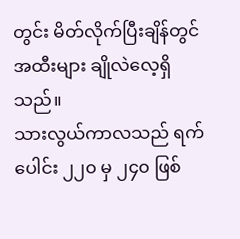တွင်း မိတ်လိုက်ပြီးချိန်တွင် အထီးများ ချိုလဲလေ့ရှိသည်။
သားလွယ်ကာလသည် ရက်ပေါင်း ၂၂၀ မှ ၂၄၀ ဖြစ်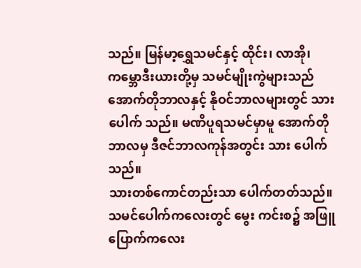သည်။ မြန်မာ့ရွှေသမင်နှင့် ထိုင်း၊ လာအို၊ ကမ္ဘောဒီးယားတို့မှ သမင်မျိုးကွဲများသည် အောက်တိုဘာလနှင့် နိုဝင်ဘာလများတွင် သားပေါက် သည်။ မဏိပူရသမင်မှာမူ အောက်တိုဘာလမှ ဒီဇင်ဘာလကုန်အတွင်း သား ပေါက်သည်။
သားတစ်ကောင်တည်းသာ ပေါက်တတ်သည်။ သမင်ပေါက်ကလေးတွင် မွေး ကင်းစ၌ အဖြူပြောက်ကလေး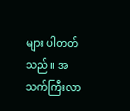များ ပါတတ်သည်။ အသက်ကြီးလာ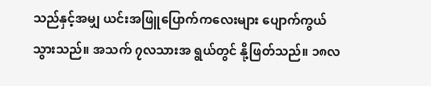သည်နှင့်အမျှ ယင်းအဖြူပြောက်ကလေးများ ပျောက်ကွယ်သွားသည်။ အသက် ၇လသားအ ရွယ်တွင် နို့ဖြတ်သည်။ ၁၈လ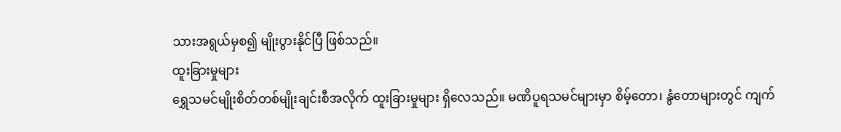သားအရွယ်မှစ၍ မျိုးပွားနိုင်ပြီ ဖြစ်သည်။
ထူးခြားမှုများ
ရွှေသမင်မျိုးစိတ်တစ်မျိုးချင်းစီအလိုက် ထူးခြားမှုများ ရှိလေသည်။ မဏိပူရသမင်များမှာ စိမ့်တော၊ နွံတောများတွင် ကျက်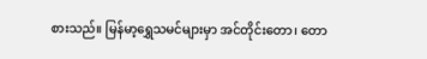စားသည်။ မြန်မာ့ရွှေသမင်များမှာ အင်တိုင်းတော၊ တော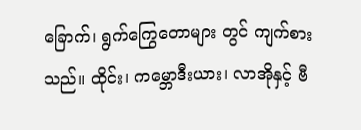ခြောက်၊ ရွက်ကြွေတောများ တွင် ကျက်စားသည်။ ထိုင်း၊ ကမ္ဘောဒီးယား၊ လာအိုနှင့် ဗီ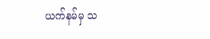ယက်နမ်မှ သ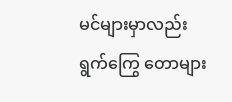မင်များမှာလည်း ရွက်ကြွေ တောများ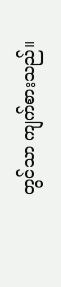တွင်သာ ကျက်စားသည်။